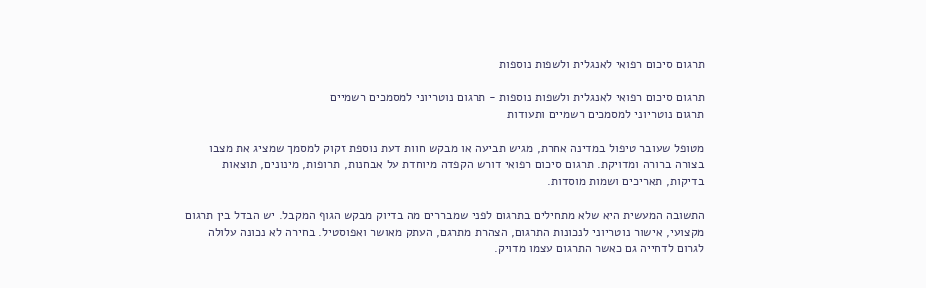תרגום סיכום רפואי לאנגלית ולשפות נוספות

תרגום סיכום רפואי לאנגלית ולשפות נוספות - תרגום נוטריוני למסמכים רשמיים
תרגום נוטריוני למסמכים רשמיים ותעודות

מטופל שעובר טיפול במדינה אחרת, מגיש תביעה או מבקש חוות דעת נוספת זקוק למסמך שמציג את מצבו בצורה ברורה ומדויקת. תרגום סיכום רפואי דורש הקפדה מיוחדת על אבחנות, תרופות, מינונים, תוצאות בדיקות, תאריכים ושמות מוסדות.

התשובה המעשית היא שלא מתחילים בתרגום לפני שמבררים מה בדיוק מבקש הגוף המקבל. יש הבדל בין תרגום מקצועי, אישור נוטריוני לנכונות התרגום, הצהרת מתרגם, העתק מאושר ואפוסטיל. בחירה לא נכונה עלולה לגרום לדחייה גם כאשר התרגום עצמו מדויק.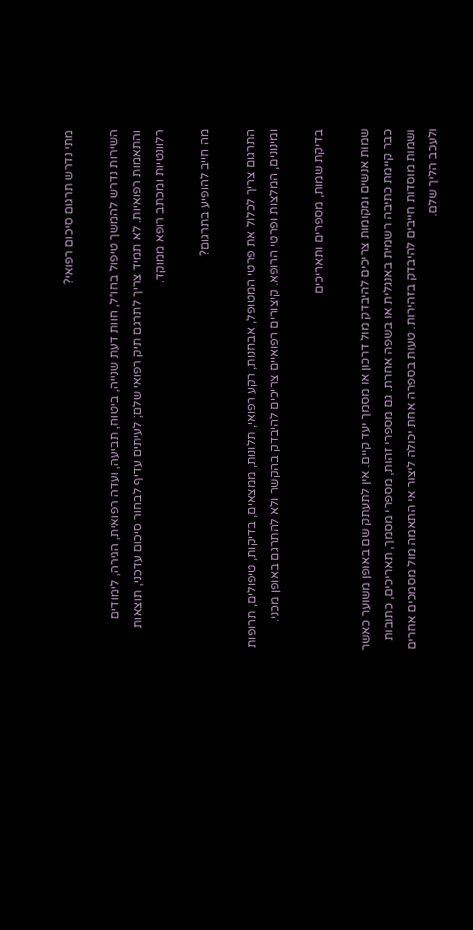מתי נדרש תרגום סיכום רפואי?

השירות נדרש להמשך טיפול בחו״ל, חוות דעת שנייה, ביטוח, תביעה, ועדה רפואית, הגירה, לימודים והתאמות רפואיות. לא תמיד צריך לתרגם תיק רפואי שלם; לעיתים עדיף לבחור סיכום עדכני, תוצאות רלוונטיות ומכתב רופא ממוקד.

מה חייב להופיע בתרגום?

התרגום צריך לכלול את פרטי המטופל, אבחנות, רקע רפואי, תלונות, ממצאים, בדיקות, טיפולים, תרופות ומינונים, המלצות ופרטי הרופא. קיצורים רפואיים צריכים להיבדק בהקשר ולא להתרגם באופן מכני.

בדיקת שמות, מספרים ותאריכים

שמות אנשים ומקומות צריכים להיבדק מול דרכון או מסמך יעד קיים. אין לתעתק שם באופן משוער כאשר כבר קיימת כתיבה רשמית באנגלית או בשפה אחרת. גם מספרי זהות, מספרי מסמך, תאריכים, כתובות ושמות מוסדות חייבים להיבדק בזהירות. טעות בספרה אחת יכולה ליצור אי התאמה מול מסמכים אחרים ולעכב הליך שלם.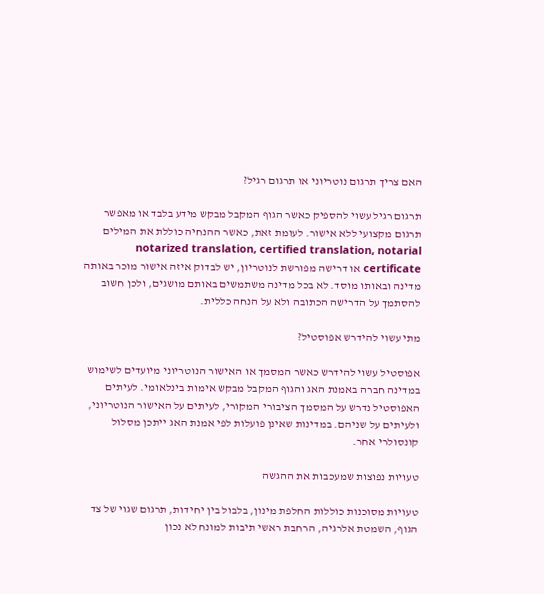האם צריך תרגום נוטריוני או תרגום רגיל?

תרגום רגיל עשוי להספיק כאשר הגוף המקבל מבקש מידע בלבד או מאפשר תרגום מקצועי ללא אישור. לעומת זאת, כאשר ההנחיה כוללת את המילים notarized translation, certified translation, notarial certificate או דרישה מפורשת לנוטריון, יש לבדוק איזה אישור מוכר באותה מדינה ובאותו מוסד. לא בכל מדינה משתמשים באותם מושגים, ולכן חשוב להסתמך על הדרישה הכתובה ולא על הנחה כללית.

מתי עשוי להידרש אפוסטיל?

אפוסטיל עשוי להידרש כאשר המסמך או האישור הנוטריוני מיועדים לשימוש במדינה חברה באמנת האג והגוף המקבל מבקש אימות בינלאומי. לעיתים האפוסטיל נדרש על המסמך הציבורי המקורי, לעיתים על האישור הנוטריוני, ולעיתים על שניהם. במדינות שאינן פועלות לפי אמנת האג ייתכן מסלול קונסולרי אחר.

טעויות נפוצות שמעכבות את ההגשה

טעויות מסוכנות כוללות החלפת מינון, בלבול בין יחידות, תרגום שגוי של צד הגוף, השמטת אלרגיה, הרחבת ראשי תיבות למונח לא נכון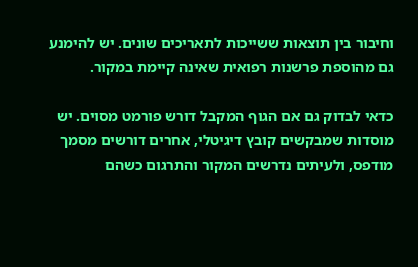וחיבור בין תוצאות ששייכות לתאריכים שונים. יש להימנע גם מהוספת פרשנות רפואית שאינה קיימת במקור.

כדאי לבדוק גם אם הגוף המקבל דורש פורמט מסוים. יש מוסדות שמבקשים קובץ דיגיטלי, אחרים דורשים מסמך מודפס, ולעיתים נדרשים המקור והתרגום כשהם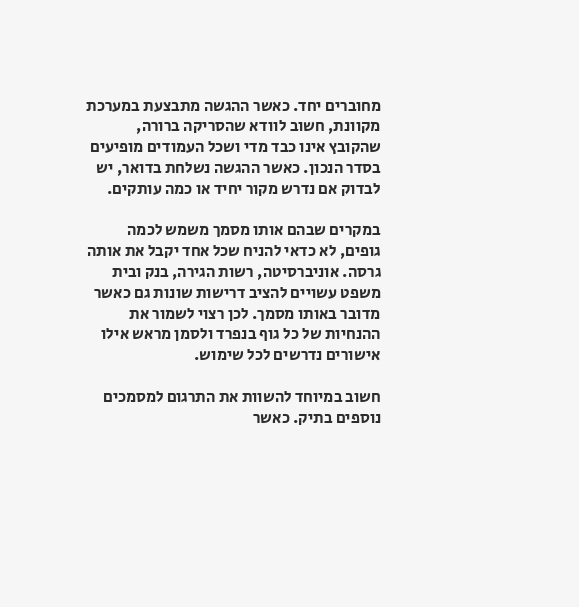מחוברים יחד. כאשר ההגשה מתבצעת במערכת מקוונת, חשוב לוודא שהסריקה ברורה, שהקובץ אינו כבד מדי ושכל העמודים מופיעים בסדר הנכון. כאשר ההגשה נשלחת בדואר, יש לבדוק אם נדרש מקור יחיד או כמה עותקים.

במקרים שבהם אותו מסמך משמש לכמה גופים, לא כדאי להניח שכל אחד יקבל את אותה גרסה. אוניברסיטה, רשות הגירה, בנק ובית משפט עשויים להציב דרישות שונות גם כאשר מדובר באותו מסמך. לכן רצוי לשמור את ההנחיות של כל גוף בנפרד ולסמן מראש אילו אישורים נדרשים לכל שימוש.

חשוב במיוחד להשוות את התרגום למסמכים נוספים בתיק. כאשר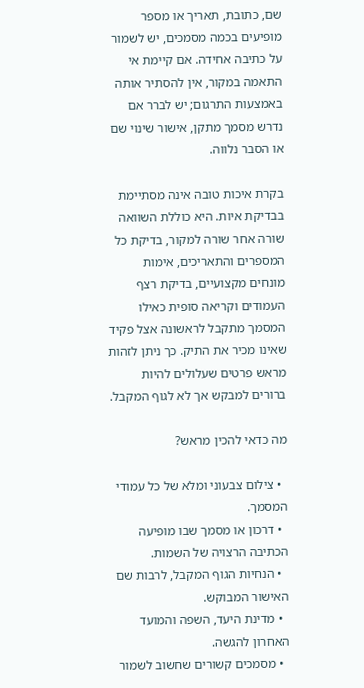שם, כתובת, תאריך או מספר מופיעים בכמה מסמכים, יש לשמור על כתיבה אחידה. אם קיימת אי התאמה במקור, אין להסתיר אותה באמצעות התרגום; יש לברר אם נדרש מסמך מתקן, אישור שינוי שם או הסבר נלווה.

בקרת איכות טובה אינה מסתיימת בבדיקת איות. היא כוללת השוואה שורה אחר שורה למקור, בדיקת כל המספרים והתאריכים, אימות מונחים מקצועיים, בדיקת רצף העמודים וקריאה סופית כאילו המסמך מתקבל לראשונה אצל פקיד שאינו מכיר את התיק. כך ניתן לזהות מראש פרטים שעלולים להיות ברורים למבקש אך לא לגוף המקבל.

מה כדאי להכין מראש?

  • צילום צבעוני ומלא של כל עמודי המסמך.
  • דרכון או מסמך שבו מופיעה הכתיבה הרצויה של השמות.
  • הנחיות הגוף המקבל, לרבות שם האישור המבוקש.
  • מדינת היעד, השפה והמועד האחרון להגשה.
  • מסמכים קשורים שחשוב לשמור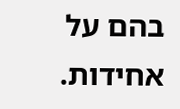בהם על אחידות.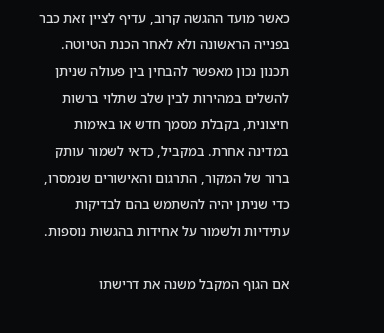כאשר מועד ההגשה קרוב, עדיף לציין זאת כבר בפנייה הראשונה ולא לאחר הכנת הטיוטה. תכנון נכון מאפשר להבחין בין פעולה שניתן להשלים במהירות לבין שלב שתלוי ברשות חיצונית, בקבלת מסמך חדש או באימות במדינה אחרת. במקביל, כדאי לשמור עותק ברור של המקור, התרגום והאישורים שנמסרו, כדי שניתן יהיה להשתמש בהם לבדיקות עתידיות ולשמור על אחידות בהגשות נוספות.

אם הגוף המקבל משנה את דרישתו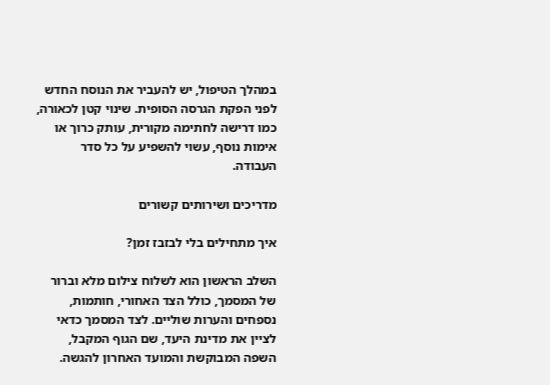במהלך הטיפול, יש להעביר את הנוסח החדש לפני הפקת הגרסה הסופית. שינוי קטן לכאורה, כמו דרישה לחתימה מקורית, עותק כרוך או אימות נוסף, עשוי להשפיע על כל סדר העבודה.

מדריכים ושירותים קשורים

איך מתחילים בלי לבזבז זמן?

השלב הראשון הוא לשלוח צילום מלא וברור של המסמך, כולל הצד האחורי, חותמות, נספחים והערות שוליים. לצד המסמך כדאי לציין את מדינת היעד, שם הגוף המקבל, השפה המבוקשת והמועד האחרון להגשה.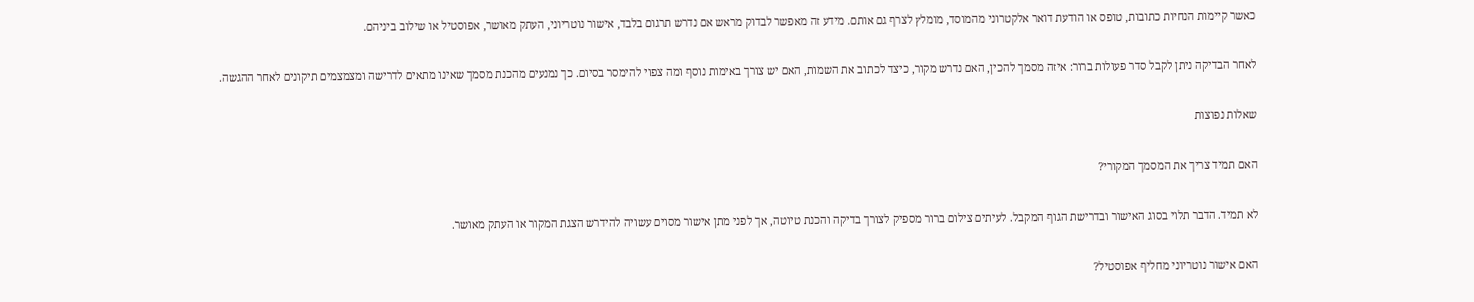כאשר קיימות הנחיות כתובות, טופס או הודעת דואר אלקטרוני מהמוסד, מומלץ לצרף גם אותם. מידע זה מאפשר לבדוק מראש אם נדרש תרגום בלבד, אישור נוטריוני, העתק מאושר, אפוסטיל או שילוב ביניהם.

לאחר הבדיקה ניתן לקבל סדר פעולות ברור: איזה מסמך להכין, האם נדרש מקור, כיצד לכתוב את השמות, האם יש צורך באימות נוסף ומה צפוי להימסר בסיום. כך נמנעים מהכנת מסמך שאינו מתאים לדרישה ומצמצמים תיקונים לאחר ההגשה.

שאלות נפוצות

האם תמיד צריך את המסמך המקורי?

לא תמיד. הדבר תלוי בסוג האישור ובדרישת הגוף המקבל. לעיתים צילום ברור מספיק לצורך בדיקה והכנת טיוטה, אך לפני מתן אישור מסוים עשויה להידרש הצגת המקור או העתק מאושר.

האם אישור נוטריוני מחליף אפוסטיל?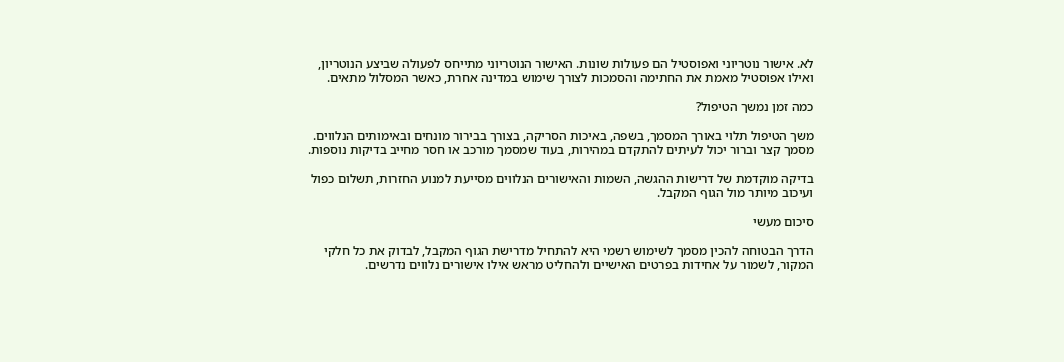לא. אישור נוטריוני ואפוסטיל הם פעולות שונות. האישור הנוטריוני מתייחס לפעולה שביצע הנוטריון, ואילו אפוסטיל מאמת את החתימה והסמכות לצורך שימוש במדינה אחרת, כאשר המסלול מתאים.

כמה זמן נמשך הטיפול?

משך הטיפול תלוי באורך המסמך, בשפה, באיכות הסריקה, בצורך בבירור מונחים ובאימותים הנלווים. מסמך קצר וברור יכול לעיתים להתקדם במהירות, בעוד שמסמך מורכב או חסר מחייב בדיקות נוספות.

בדיקה מוקדמת של דרישות ההגשה, השמות והאישורים הנלווים מסייעת למנוע החזרות, תשלום כפול ועיכוב מיותר מול הגוף המקבל.

סיכום מעשי

הדרך הבטוחה להכין מסמך לשימוש רשמי היא להתחיל מדרישת הגוף המקבל, לבדוק את כל חלקי המקור, לשמור על אחידות בפרטים האישיים ולהחליט מראש אילו אישורים נלווים נדרשים.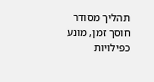תהליך מסודר חוסך זמן, מונע כפילויות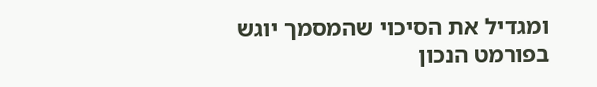ומגדיל את הסיכוי שהמסמך יוגש בפורמט הנכון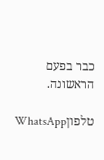כבר בפעם הראשונה.

טלפוןWhatsApp